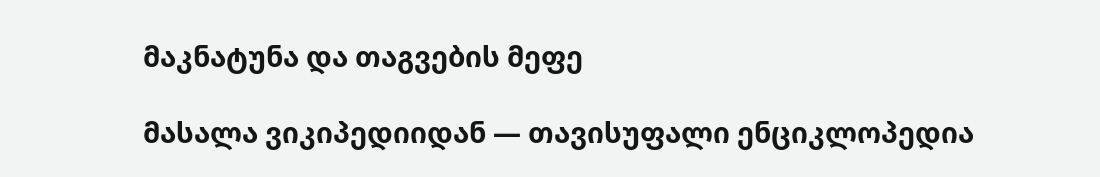მაკნატუნა და თაგვების მეფე

მასალა ვიკიპედიიდან — თავისუფალი ენციკლოპედია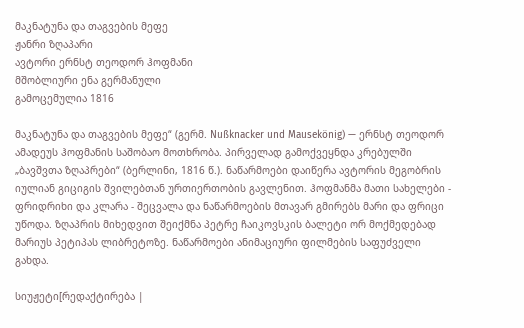მაკნატუნა და თაგვების მეფე
ჟანრი ზღაპარი
ავტორი ერნსტ თეოდორ ჰოფმანი
მშობლიური ენა გერმანული
გამოცემულია 1816

მაკნატუნა და თაგვების მეფე“ (გერმ. Nußknacker und Mausekönig) — ერნსტ თეოდორ ამადეუს ჰოფმანის საშობაო მოთხრობა. პირველად გამოქვეყნდა კრებულში „ბავშვთა ზღაპრები“ (ბერლინი, 1816 წ.). ნაწარმოები დაიწერა ავტორის მეგობრის იულიან გიციგის შვილებთან ურთიერთობის გავლენით. ჰოფმანმა მათი სახელები - ფრიდრიხი და კლარა - შეცვალა და ნაწარმოების მთავარ გმირებს მარი და ფრიცი უწოდა. ზღაპრის მიხედვით შეიქმნა პეტრე ჩაიკოვსკის ბალეტი ორ მოქმედებად მარიუს პეტიპას ლიბრეტოზე. ნაწარმოები ანიმაციური ფილმების საფუძველი გახდა.

სიუჟეტი[რედაქტირება |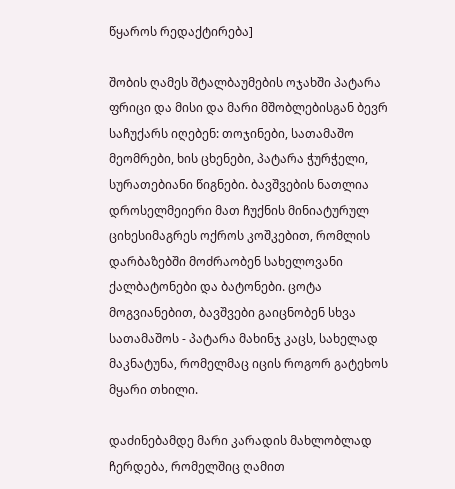წყაროს რედაქტირება]

შობის ღამეს შტალბაუმების ოჯახში პატარა ფრიცი და მისი და მარი მშობლებისგან ბევრ საჩუქარს იღებენ: თოჯინები, სათამაშო მეომრები, ხის ცხენები, პატარა ჭურჭელი, სურათებიანი წიგნები. ბავშვების ნათლია დროსელმეიერი მათ ჩუქნის მინიატურულ ციხესიმაგრეს ოქროს კოშკებით, რომლის დარბაზებში მოძრაობენ სახელოვანი ქალბატონები და ბატონები. ცოტა მოგვიანებით, ბავშვები გაიცნობენ სხვა სათამაშოს - პატარა მახინჯ კაცს, სახელად მაკნატუნა, რომელმაც იცის როგორ გატეხოს მყარი თხილი.

დაძინებამდე მარი კარადის მახლობლად ჩერდება, რომელშიც ღამით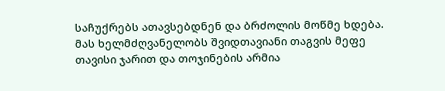საჩუქრებს ათავსებდნენ და ბრძოლის მოწმე ხდება. მას ხელმძღვანელობს შვიდთავიანი თაგვის მეფე თავისი ჯარით და თოჯინების არმია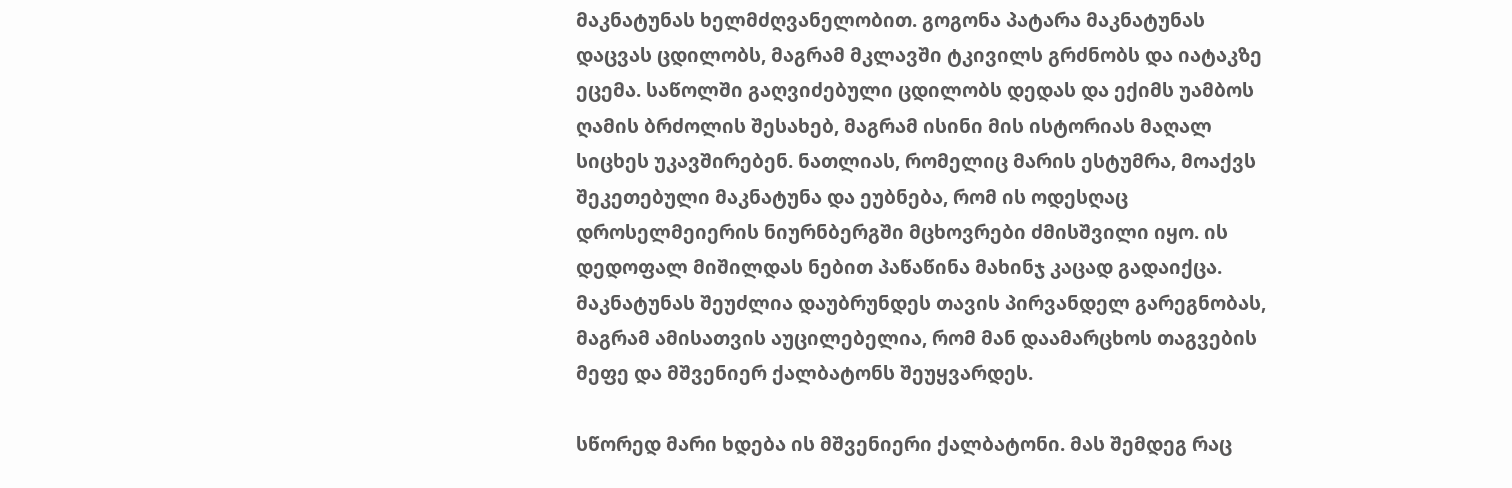მაკნატუნას ხელმძღვანელობით. გოგონა პატარა მაკნატუნას დაცვას ცდილობს, მაგრამ მკლავში ტკივილს გრძნობს და იატაკზე ეცემა. საწოლში გაღვიძებული ცდილობს დედას და ექიმს უამბოს ღამის ბრძოლის შესახებ, მაგრამ ისინი მის ისტორიას მაღალ სიცხეს უკავშირებენ. ნათლიას, რომელიც მარის ესტუმრა, მოაქვს შეკეთებული მაკნატუნა და ეუბნება, რომ ის ოდესღაც დროსელმეიერის ნიურნბერგში მცხოვრები ძმისშვილი იყო. ის დედოფალ მიშილდას ნებით პაწაწინა მახინჯ კაცად გადაიქცა. მაკნატუნას შეუძლია დაუბრუნდეს თავის პირვანდელ გარეგნობას, მაგრამ ამისათვის აუცილებელია, რომ მან დაამარცხოს თაგვების მეფე და მშვენიერ ქალბატონს შეუყვარდეს.

სწორედ მარი ხდება ის მშვენიერი ქალბატონი. მას შემდეგ რაც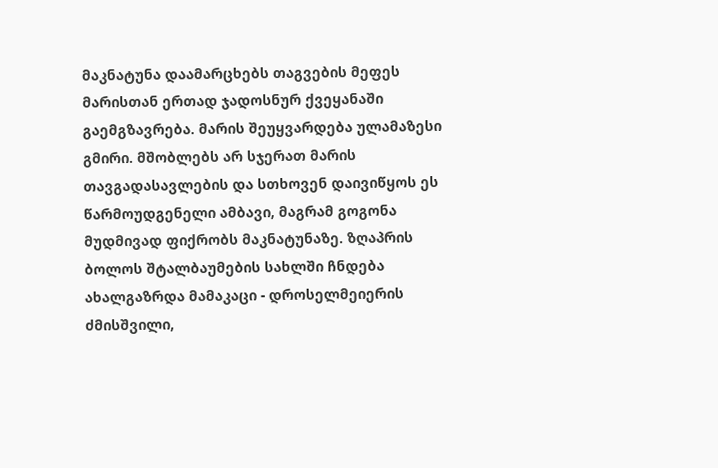მაკნატუნა დაამარცხებს თაგვების მეფეს მარისთან ერთად ჯადოსნურ ქვეყანაში გაემგზავრება. მარის შეუყვარდება ულამაზესი გმირი. მშობლებს არ სჯერათ მარის თავგადასავლების და სთხოვენ დაივიწყოს ეს წარმოუდგენელი ამბავი, მაგრამ გოგონა მუდმივად ფიქრობს მაკნატუნაზე. ზღაპრის ბოლოს შტალბაუმების სახლში ჩნდება ახალგაზრდა მამაკაცი - დროსელმეიერის ძმისშვილი,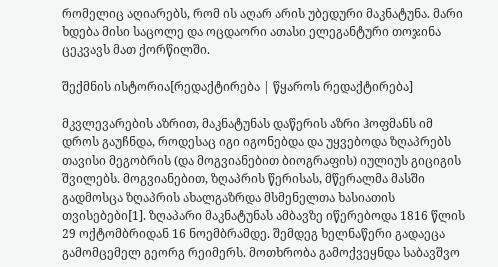რომელიც აღიარებს, რომ ის აღარ არის უბედური მაკნატუნა. მარი ხდება მისი საცოლე და ოცდაორი ათასი ელეგანტური თოჯინა ცეკვავს მათ ქორწილში.

შექმნის ისტორია[რედაქტირება | წყაროს რედაქტირება]

მკვლევარების აზრით, მაკნატუნას დაწერის აზრი ჰოფმანს იმ დროს გაუჩნდა, როდესაც იგი იგონებდა და უყვებოდა ზღაპრებს თავისი მეგობრის (და მოგვიანებით ბიოგრაფის) იულიუს გიციგის შვილებს. მოგვიანებით, ზღაპრის წერისას, მწერალმა მასში გადმოსცა ზღაპრის ახალგაზრდა მსმენელთა ხასიათის თვისებები[1]. ზღაპარი მაკნატუნას ამბავზე იწერებოდა 1816 წლის 29 ოქტომბრიდან 16 ნოემბრამდე. შემდეგ ხელნაწერი გადაეცა გამომცემელ გეორგ რეიმერს. მოთხრობა გამოქვეყნდა საბავშვო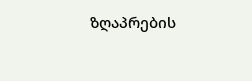ზღაპრების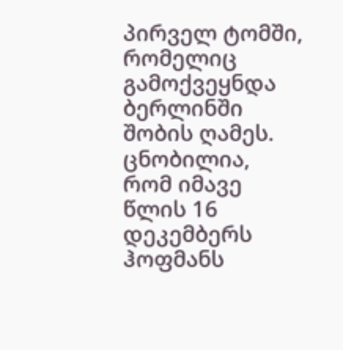პირველ ტომში, რომელიც გამოქვეყნდა ბერლინში შობის ღამეს. ცნობილია, რომ იმავე წლის 16 დეკემბერს ჰოფმანს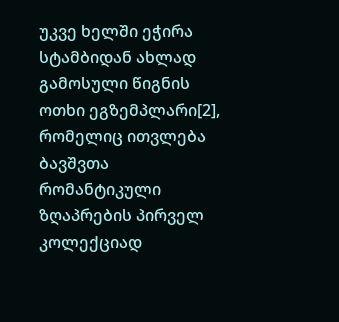უკვე ხელში ეჭირა სტამბიდან ახლად გამოსული წიგნის ოთხი ეგზემპლარი[2], რომელიც ითვლება ბავშვთა რომანტიკული ზღაპრების პირველ კოლექციად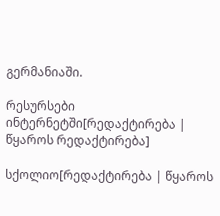გერმანიაში.

რესურსები ინტერნეტში[რედაქტირება | წყაროს რედაქტირება]

სქოლიო[რედაქტირება | წყაროს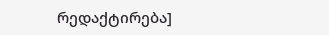რედაქტირება]